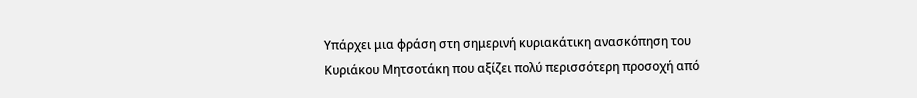Υπάρχει μια φράση στη σημερινή κυριακάτικη ανασκόπηση του Κυριάκου Μητσοτάκη που αξίζει πολύ περισσότερη προσοχή από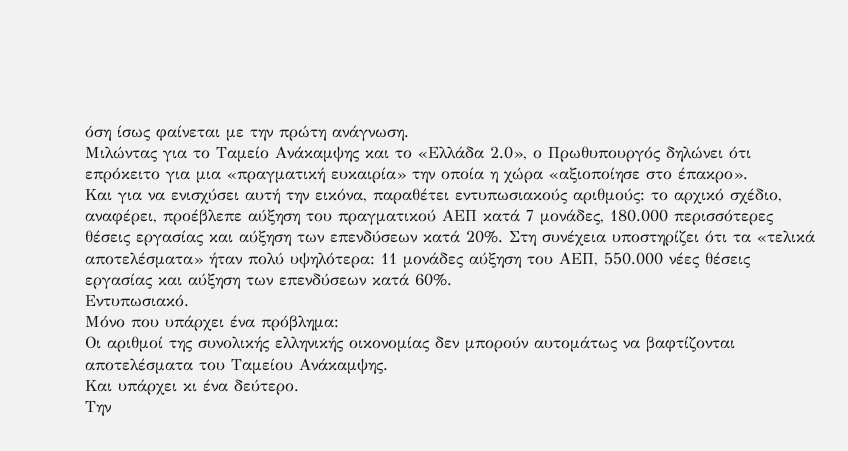όση ίσως φαίνεται με την πρώτη ανάγνωση.
Μιλώντας για το Ταμείο Ανάκαμψης και το «Ελλάδα 2.0», ο Πρωθυπουργός δηλώνει ότι επρόκειτο για μια «πραγματική ευκαιρία» την οποία η χώρα «αξιοποίησε στο έπακρο».
Και για να ενισχύσει αυτή την εικόνα, παραθέτει εντυπωσιακούς αριθμούς: το αρχικό σχέδιο, αναφέρει, προέβλεπε αύξηση του πραγματικού ΑΕΠ κατά 7 μονάδες, 180.000 περισσότερες θέσεις εργασίας και αύξηση των επενδύσεων κατά 20%. Στη συνέχεια υποστηρίζει ότι τα «τελικά αποτελέσματα» ήταν πολύ υψηλότερα: 11 μονάδες αύξηση του ΑΕΠ, 550.000 νέες θέσεις εργασίας και αύξηση των επενδύσεων κατά 60%.
Εντυπωσιακό.
Μόνο που υπάρχει ένα πρόβλημα:
Οι αριθμοί της συνολικής ελληνικής οικονομίας δεν μπορούν αυτομάτως να βαφτίζονται αποτελέσματα του Ταμείου Ανάκαμψης.
Και υπάρχει κι ένα δεύτερο.
Την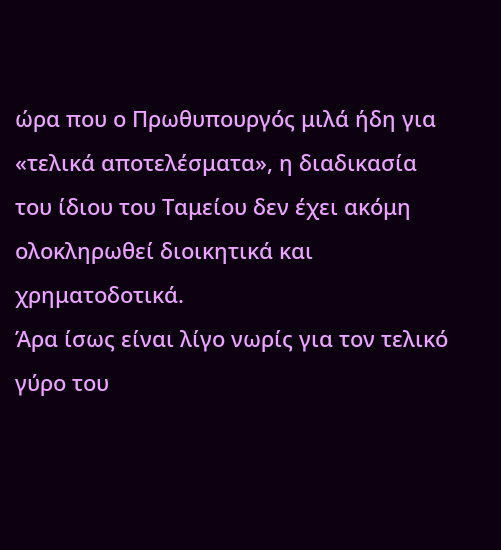ώρα που ο Πρωθυπουργός μιλά ήδη για «τελικά αποτελέσματα», η διαδικασία του ίδιου του Ταμείου δεν έχει ακόμη ολοκληρωθεί διοικητικά και χρηματοδοτικά.
Άρα ίσως είναι λίγο νωρίς για τον τελικό γύρο του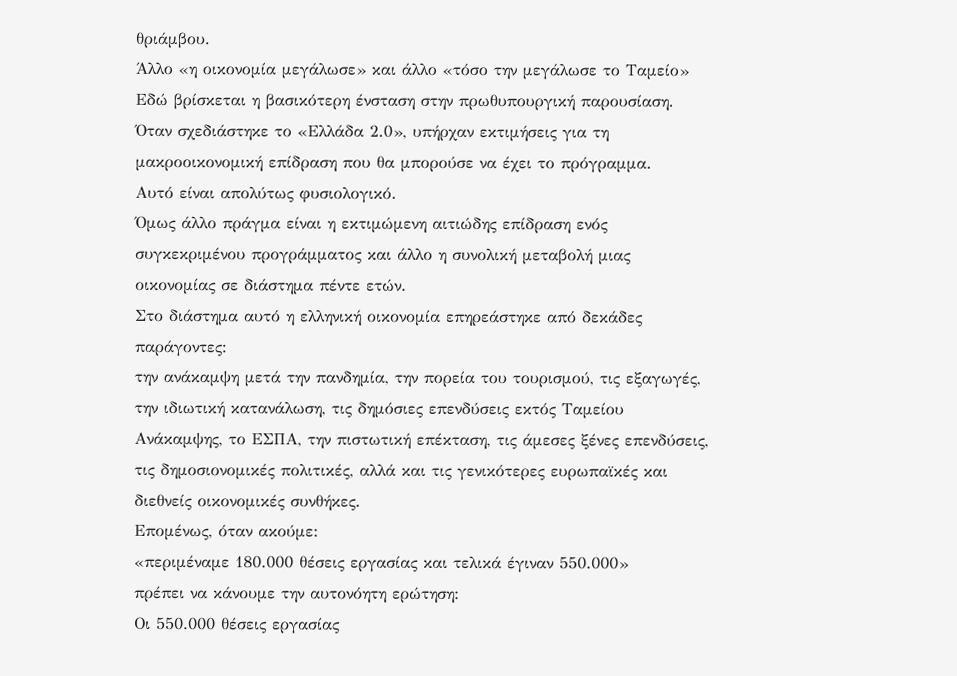θριάμβου.
Άλλο «η οικονομία μεγάλωσε» και άλλο «τόσο την μεγάλωσε το Ταμείο»
Εδώ βρίσκεται η βασικότερη ένσταση στην πρωθυπουργική παρουσίαση.
Όταν σχεδιάστηκε το «Ελλάδα 2.0», υπήρχαν εκτιμήσεις για τη μακροοικονομική επίδραση που θα μπορούσε να έχει το πρόγραμμα.
Αυτό είναι απολύτως φυσιολογικό.
Όμως άλλο πράγμα είναι η εκτιμώμενη αιτιώδης επίδραση ενός συγκεκριμένου προγράμματος και άλλο η συνολική μεταβολή μιας οικονομίας σε διάστημα πέντε ετών.
Στο διάστημα αυτό η ελληνική οικονομία επηρεάστηκε από δεκάδες παράγοντες:
την ανάκαμψη μετά την πανδημία, την πορεία του τουρισμού, τις εξαγωγές, την ιδιωτική κατανάλωση, τις δημόσιες επενδύσεις εκτός Ταμείου Ανάκαμψης, το ΕΣΠΑ, την πιστωτική επέκταση, τις άμεσες ξένες επενδύσεις, τις δημοσιονομικές πολιτικές, αλλά και τις γενικότερες ευρωπαϊκές και διεθνείς οικονομικές συνθήκες.
Επομένως, όταν ακούμε:
«περιμέναμε 180.000 θέσεις εργασίας και τελικά έγιναν 550.000»
πρέπει να κάνουμε την αυτονόητη ερώτηση:
Οι 550.000 θέσεις εργασίας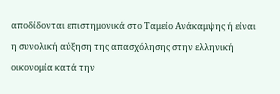αποδίδονται επιστημονικά στο Ταμείο Ανάκαμψης ή είναι η συνολική αύξηση της απασχόλησης στην ελληνική οικονομία κατά την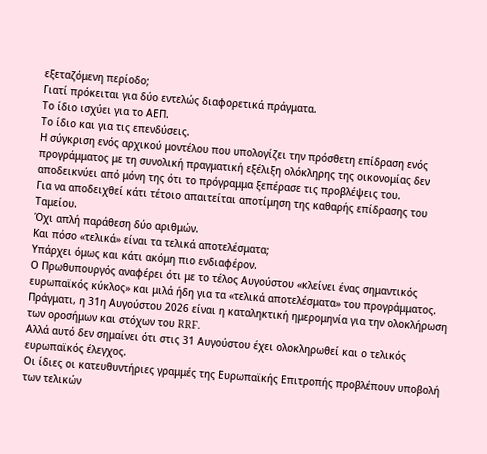εξεταζόμενη περίοδο;
Γιατί πρόκειται για δύο εντελώς διαφορετικά πράγματα.
Το ίδιο ισχύει για το ΑΕΠ.
Το ίδιο και για τις επενδύσεις.
Η σύγκριση ενός αρχικού μοντέλου που υπολογίζει την πρόσθετη επίδραση ενός προγράμματος με τη συνολική πραγματική εξέλιξη ολόκληρης της οικονομίας δεν αποδεικνύει από μόνη της ότι το πρόγραμμα ξεπέρασε τις προβλέψεις του.
Για να αποδειχθεί κάτι τέτοιο απαιτείται αποτίμηση της καθαρής επίδρασης του Ταμείου.
Όχι απλή παράθεση δύο αριθμών.
Και πόσο «τελικά» είναι τα τελικά αποτελέσματα;
Υπάρχει όμως και κάτι ακόμη πιο ενδιαφέρον.
Ο Πρωθυπουργός αναφέρει ότι με το τέλος Αυγούστου «κλείνει ένας σημαντικός ευρωπαϊκός κύκλος» και μιλά ήδη για τα «τελικά αποτελέσματα» του προγράμματος.
Πράγματι, η 31η Αυγούστου 2026 είναι η καταληκτική ημερομηνία για την ολοκλήρωση των οροσήμων και στόχων του RRF.
Αλλά αυτό δεν σημαίνει ότι στις 31 Αυγούστου έχει ολοκληρωθεί και ο τελικός ευρωπαϊκός έλεγχος.
Οι ίδιες οι κατευθυντήριες γραμμές της Ευρωπαϊκής Επιτροπής προβλέπουν υποβολή των τελικών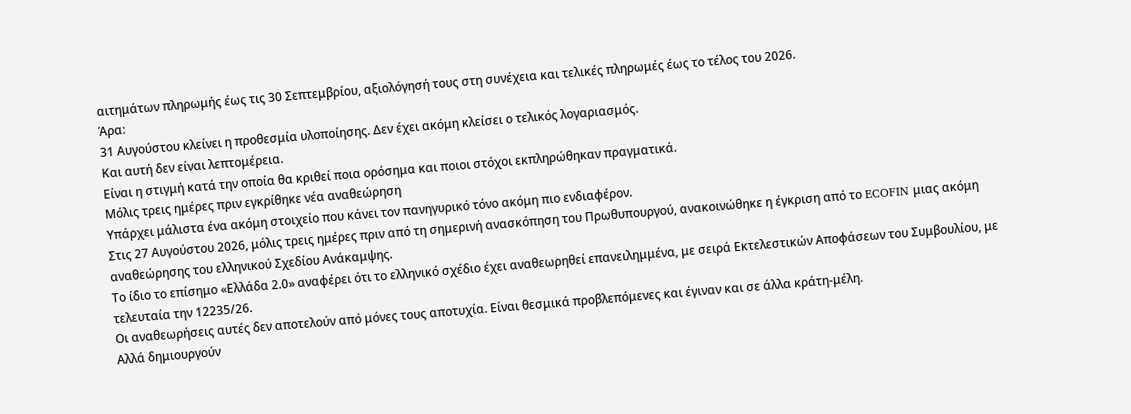αιτημάτων πληρωμής έως τις 30 Σεπτεμβρίου, αξιολόγησή τους στη συνέχεια και τελικές πληρωμές έως το τέλος του 2026.
Άρα:
31 Αυγούστου κλείνει η προθεσμία υλοποίησης. Δεν έχει ακόμη κλείσει ο τελικός λογαριασμός.
Και αυτή δεν είναι λεπτομέρεια.
Είναι η στιγμή κατά την οποία θα κριθεί ποια ορόσημα και ποιοι στόχοι εκπληρώθηκαν πραγματικά.
Μόλις τρεις ημέρες πριν εγκρίθηκε νέα αναθεώρηση
Υπάρχει μάλιστα ένα ακόμη στοιχείο που κάνει τον πανηγυρικό τόνο ακόμη πιο ενδιαφέρον.
Στις 27 Αυγούστου 2026, μόλις τρεις ημέρες πριν από τη σημερινή ανασκόπηση του Πρωθυπουργού, ανακοινώθηκε η έγκριση από το ECOFIN μιας ακόμη αναθεώρησης του ελληνικού Σχεδίου Ανάκαμψης.
Το ίδιο το επίσημο «Ελλάδα 2.0» αναφέρει ότι το ελληνικό σχέδιο έχει αναθεωρηθεί επανειλημμένα, με σειρά Εκτελεστικών Αποφάσεων του Συμβουλίου, με τελευταία την 12235/26.
Οι αναθεωρήσεις αυτές δεν αποτελούν από μόνες τους αποτυχία. Είναι θεσμικά προβλεπόμενες και έγιναν και σε άλλα κράτη-μέλη.
Αλλά δημιουργούν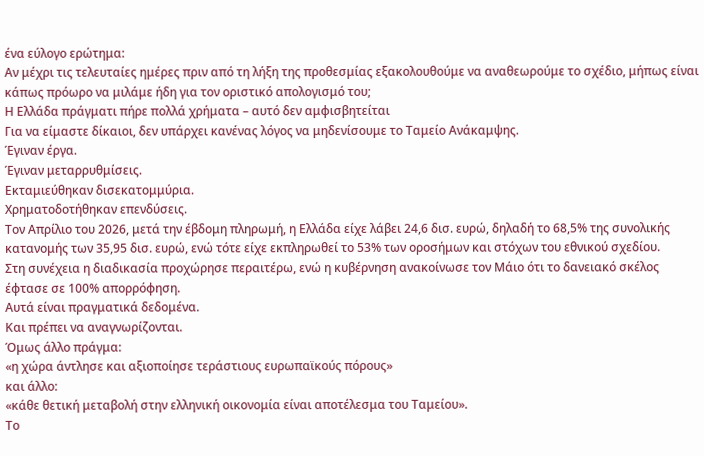ένα εύλογο ερώτημα:
Αν μέχρι τις τελευταίες ημέρες πριν από τη λήξη της προθεσμίας εξακολουθούμε να αναθεωρούμε το σχέδιο, μήπως είναι κάπως πρόωρο να μιλάμε ήδη για τον οριστικό απολογισμό του;
Η Ελλάδα πράγματι πήρε πολλά χρήματα – αυτό δεν αμφισβητείται
Για να είμαστε δίκαιοι, δεν υπάρχει κανένας λόγος να μηδενίσουμε το Ταμείο Ανάκαμψης.
Έγιναν έργα.
Έγιναν μεταρρυθμίσεις.
Εκταμιεύθηκαν δισεκατομμύρια.
Χρηματοδοτήθηκαν επενδύσεις.
Τον Απρίλιο του 2026, μετά την έβδομη πληρωμή, η Ελλάδα είχε λάβει 24,6 δισ. ευρώ, δηλαδή το 68,5% της συνολικής κατανομής των 35,95 δισ. ευρώ, ενώ τότε είχε εκπληρωθεί το 53% των οροσήμων και στόχων του εθνικού σχεδίου.
Στη συνέχεια η διαδικασία προχώρησε περαιτέρω, ενώ η κυβέρνηση ανακοίνωσε τον Μάιο ότι το δανειακό σκέλος έφτασε σε 100% απορρόφηση.
Αυτά είναι πραγματικά δεδομένα.
Και πρέπει να αναγνωρίζονται.
Όμως άλλο πράγμα:
«η χώρα άντλησε και αξιοποίησε τεράστιους ευρωπαϊκούς πόρους»
και άλλο:
«κάθε θετική μεταβολή στην ελληνική οικονομία είναι αποτέλεσμα του Ταμείου».
Το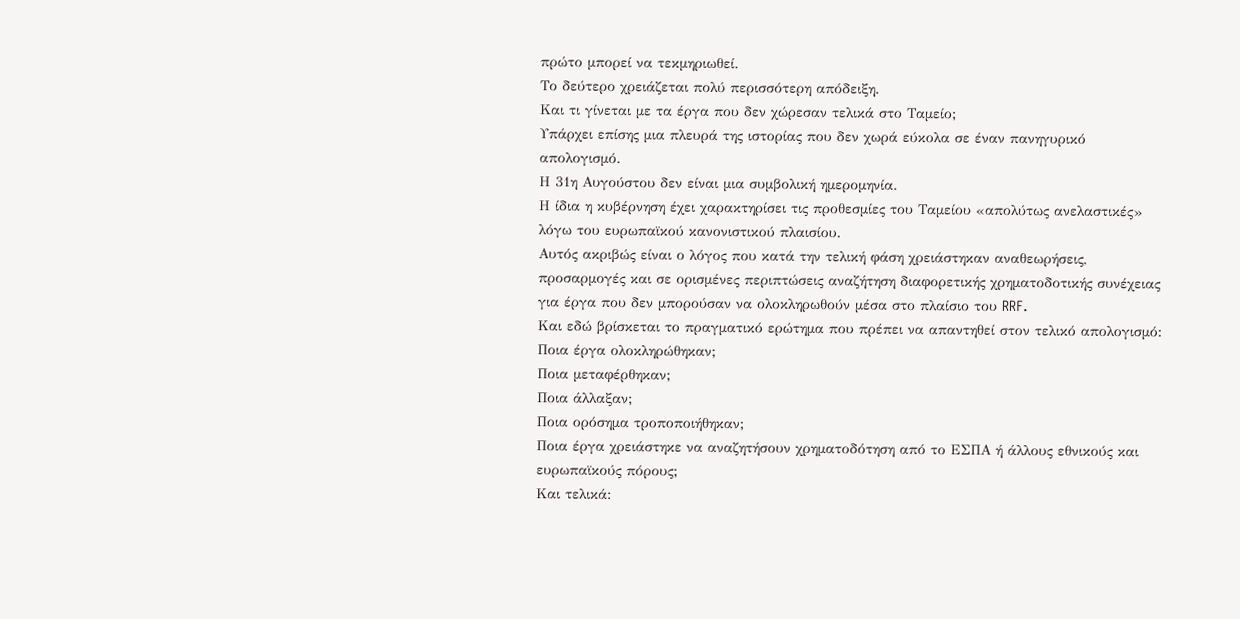πρώτο μπορεί να τεκμηριωθεί.
Το δεύτερο χρειάζεται πολύ περισσότερη απόδειξη.
Και τι γίνεται με τα έργα που δεν χώρεσαν τελικά στο Ταμείο;
Υπάρχει επίσης μια πλευρά της ιστορίας που δεν χωρά εύκολα σε έναν πανηγυρικό απολογισμό.
Η 31η Αυγούστου δεν είναι μια συμβολική ημερομηνία.
Η ίδια η κυβέρνηση έχει χαρακτηρίσει τις προθεσμίες του Ταμείου «απολύτως ανελαστικές» λόγω του ευρωπαϊκού κανονιστικού πλαισίου.
Αυτός ακριβώς είναι ο λόγος που κατά την τελική φάση χρειάστηκαν αναθεωρήσεις, προσαρμογές και σε ορισμένες περιπτώσεις αναζήτηση διαφορετικής χρηματοδοτικής συνέχειας για έργα που δεν μπορούσαν να ολοκληρωθούν μέσα στο πλαίσιο του RRF.
Και εδώ βρίσκεται το πραγματικό ερώτημα που πρέπει να απαντηθεί στον τελικό απολογισμό:
Ποια έργα ολοκληρώθηκαν;
Ποια μεταφέρθηκαν;
Ποια άλλαξαν;
Ποια ορόσημα τροποποιήθηκαν;
Ποια έργα χρειάστηκε να αναζητήσουν χρηματοδότηση από το ΕΣΠΑ ή άλλους εθνικούς και ευρωπαϊκούς πόρους;
Και τελικά: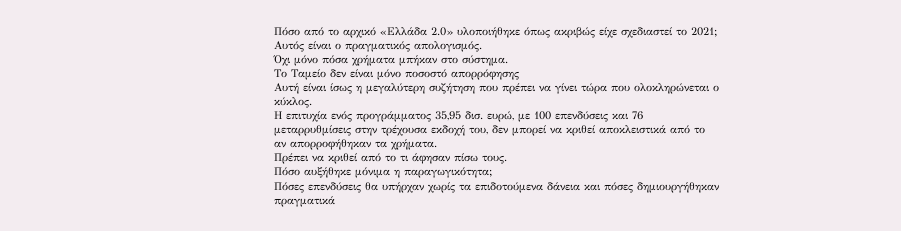Πόσο από το αρχικό «Ελλάδα 2.0» υλοποιήθηκε όπως ακριβώς είχε σχεδιαστεί το 2021;
Αυτός είναι ο πραγματικός απολογισμός.
Όχι μόνο πόσα χρήματα μπήκαν στο σύστημα.
Το Ταμείο δεν είναι μόνο ποσοστό απορρόφησης
Αυτή είναι ίσως η μεγαλύτερη συζήτηση που πρέπει να γίνει τώρα που ολοκληρώνεται ο κύκλος.
Η επιτυχία ενός προγράμματος 35,95 δισ. ευρώ, με 100 επενδύσεις και 76 μεταρρυθμίσεις στην τρέχουσα εκδοχή του, δεν μπορεί να κριθεί αποκλειστικά από το αν απορροφήθηκαν τα χρήματα.
Πρέπει να κριθεί από το τι άφησαν πίσω τους.
Πόσο αυξήθηκε μόνιμα η παραγωγικότητα;
Πόσες επενδύσεις θα υπήρχαν χωρίς τα επιδοτούμενα δάνεια και πόσες δημιουργήθηκαν πραγματικά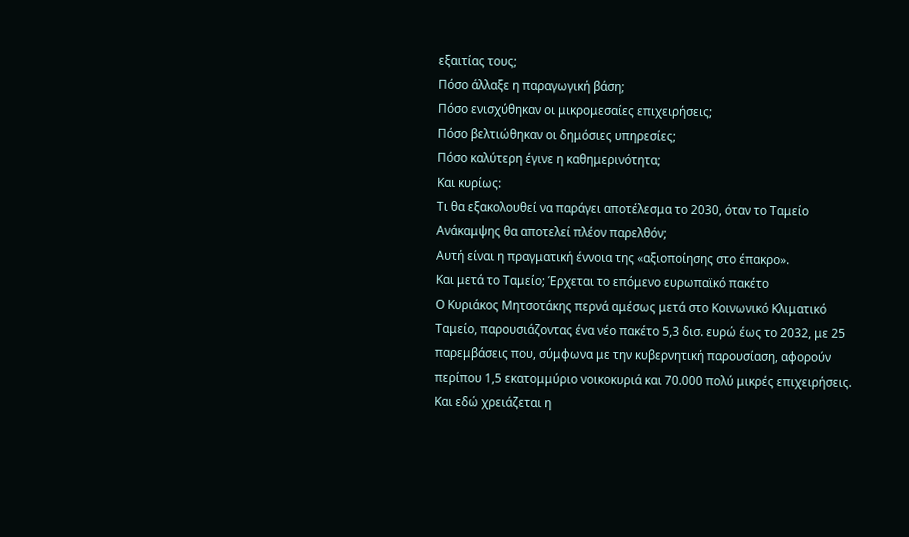εξαιτίας τους;
Πόσο άλλαξε η παραγωγική βάση;
Πόσο ενισχύθηκαν οι μικρομεσαίες επιχειρήσεις;
Πόσο βελτιώθηκαν οι δημόσιες υπηρεσίες;
Πόσο καλύτερη έγινε η καθημερινότητα;
Και κυρίως:
Τι θα εξακολουθεί να παράγει αποτέλεσμα το 2030, όταν το Ταμείο Ανάκαμψης θα αποτελεί πλέον παρελθόν;
Αυτή είναι η πραγματική έννοια της «αξιοποίησης στο έπακρο».
Και μετά το Ταμείο; Έρχεται το επόμενο ευρωπαϊκό πακέτο
Ο Κυριάκος Μητσοτάκης περνά αμέσως μετά στο Κοινωνικό Κλιματικό Ταμείο, παρουσιάζοντας ένα νέο πακέτο 5,3 δισ. ευρώ έως το 2032, με 25 παρεμβάσεις που, σύμφωνα με την κυβερνητική παρουσίαση, αφορούν περίπου 1,5 εκατομμύριο νοικοκυριά και 70.000 πολύ μικρές επιχειρήσεις.
Και εδώ χρειάζεται η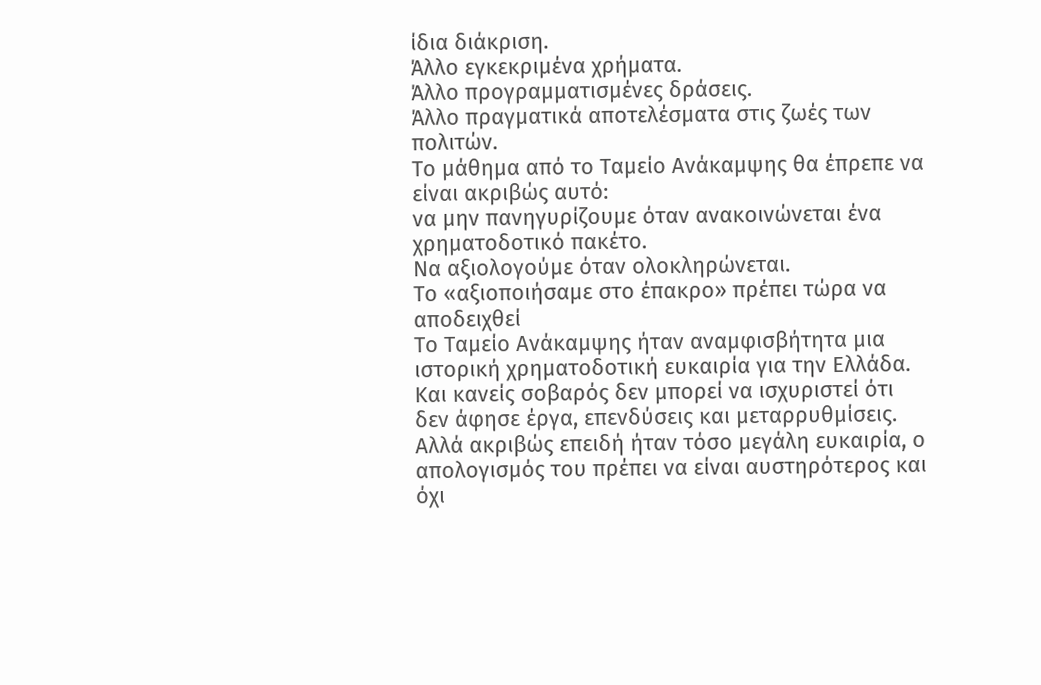ίδια διάκριση.
Άλλο εγκεκριμένα χρήματα.
Άλλο προγραμματισμένες δράσεις.
Άλλο πραγματικά αποτελέσματα στις ζωές των πολιτών.
Το μάθημα από το Ταμείο Ανάκαμψης θα έπρεπε να είναι ακριβώς αυτό:
να μην πανηγυρίζουμε όταν ανακοινώνεται ένα χρηματοδοτικό πακέτο.
Να αξιολογούμε όταν ολοκληρώνεται.
Το «αξιοποιήσαμε στο έπακρο» πρέπει τώρα να αποδειχθεί
Το Ταμείο Ανάκαμψης ήταν αναμφισβήτητα μια ιστορική χρηματοδοτική ευκαιρία για την Ελλάδα.
Και κανείς σοβαρός δεν μπορεί να ισχυριστεί ότι δεν άφησε έργα, επενδύσεις και μεταρρυθμίσεις.
Αλλά ακριβώς επειδή ήταν τόσο μεγάλη ευκαιρία, ο απολογισμός του πρέπει να είναι αυστηρότερος και όχι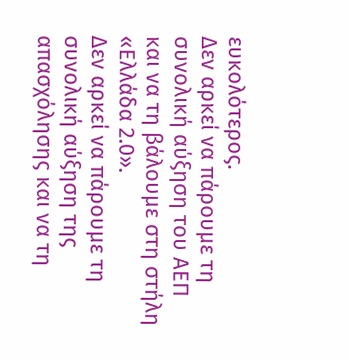ευκολότερος.
Δεν αρκεί να πάρουμε τη συνολική αύξηση του ΑΕΠ και να τη βάλουμε στη στήλη «Ελλάδα 2.0».
Δεν αρκεί να πάρουμε τη συνολική αύξηση της απασχόλησης και να τη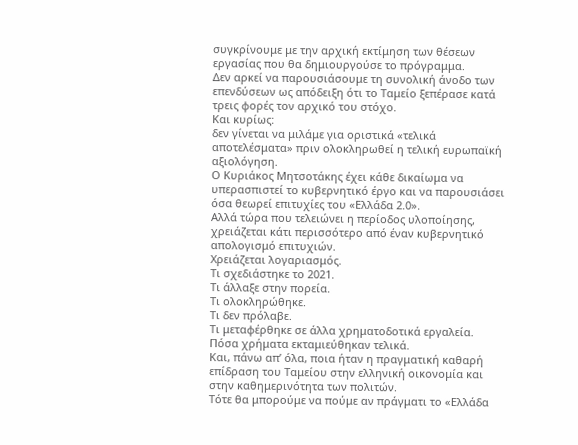συγκρίνουμε με την αρχική εκτίμηση των θέσεων εργασίας που θα δημιουργούσε το πρόγραμμα.
Δεν αρκεί να παρουσιάσουμε τη συνολική άνοδο των επενδύσεων ως απόδειξη ότι το Ταμείο ξεπέρασε κατά τρεις φορές τον αρχικό του στόχο.
Και κυρίως:
δεν γίνεται να μιλάμε για οριστικά «τελικά αποτελέσματα» πριν ολοκληρωθεί η τελική ευρωπαϊκή αξιολόγηση.
Ο Κυριάκος Μητσοτάκης έχει κάθε δικαίωμα να υπερασπιστεί το κυβερνητικό έργο και να παρουσιάσει όσα θεωρεί επιτυχίες του «Ελλάδα 2.0».
Αλλά τώρα που τελειώνει η περίοδος υλοποίησης, χρειάζεται κάτι περισσότερο από έναν κυβερνητικό απολογισμό επιτυχιών.
Χρειάζεται λογαριασμός.
Τι σχεδιάστηκε το 2021.
Τι άλλαξε στην πορεία.
Τι ολοκληρώθηκε.
Τι δεν πρόλαβε.
Τι μεταφέρθηκε σε άλλα χρηματοδοτικά εργαλεία.
Πόσα χρήματα εκταμιεύθηκαν τελικά.
Και, πάνω απ’ όλα, ποια ήταν η πραγματική καθαρή επίδραση του Ταμείου στην ελληνική οικονομία και στην καθημερινότητα των πολιτών.
Τότε θα μπορούμε να πούμε αν πράγματι το «Ελλάδα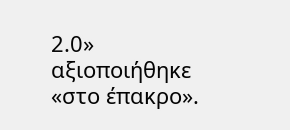2.0» αξιοποιήθηκε «στο έπακρο».